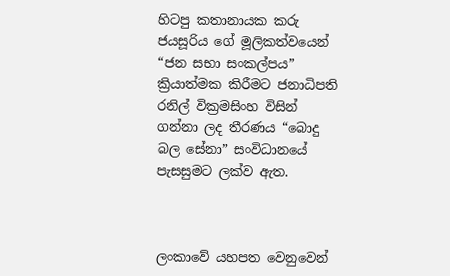හිටපු කතානායක කරු ජයසූරිය ගේ මූලිකත්වයෙන් “ජන සභා සංකල්පය” ක්‍රියාත්මක කිරීමට ජනාධිපති රනිල් වික්‍රමසිංහ විසින් ගන්නා ලද තීරණය “බොදු බල සේනා” සංවිධානයේ පැසසුමට ලක්ව ඇත.



ලංකාවේ යහපත වෙනුවෙන්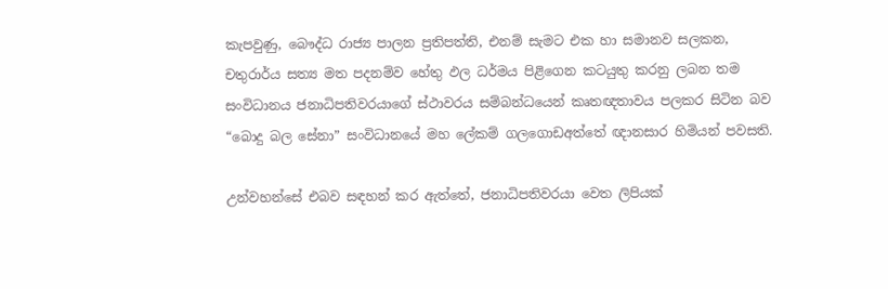කැපවුණු, බෞද්ධ රාජ්‍ය පාලන ප්‍රතිපත්ති, එනම් සැමට එක හා සමානව සලකන, චතුරාර්ය සත්‍ය මත පදනම්ව හේතු ඵල ධර්මය පිළිගෙන කටයුතු කරනු ලබන තම සංවිධානය ජනාධිපතිවරයාගේ ස්ථාවරය සම්බන්ධයෙන් කෘතඥතාවය පලකර සිටින බව  “බොදු බල සේනා” සංවිධානයේ මහ ලේකම් ගලගොඩඅත්තේ ඥානසාර හිමියන් පවසති.

උන්වහන්සේ එබව සඳහන් කර ඇත්තේ, ජනාධිපතිවරයා වෙත ලිපියක්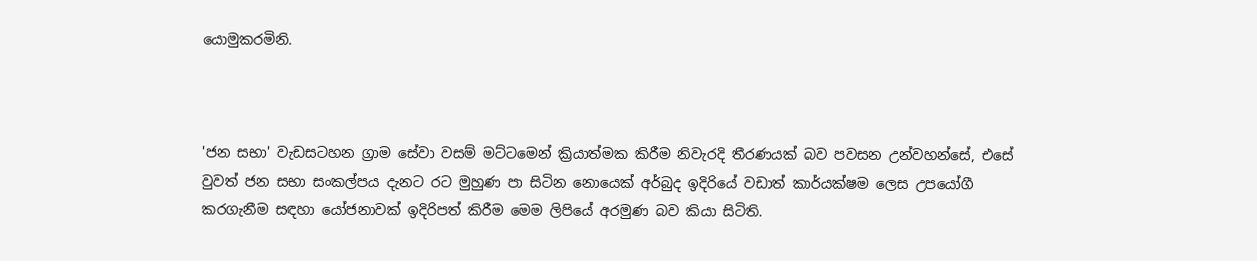යොමුකරමිනි.



'ජන සභා' වැඩසටහන ග්‍රාම සේවා වසම් මට්ටමෙන් ක්‍රියාත්මක කිරීම නිවැරදි තීරණයක් බව පවසන උන්වහන්සේ, එසේ වුවත් ජන සභා සංකල්පය දැනට රට මුහුණ පා සිටින නොයෙක් අර්බුද ඉදිරියේ වඩාත් කාර්යක්ෂම ලෙස උපයෝගී කරගැනීම සඳහා යෝජනාවක් ඉදිරිපත් කිරීම මෙම ලිපියේ අරමුණ බව කියා සිටිති.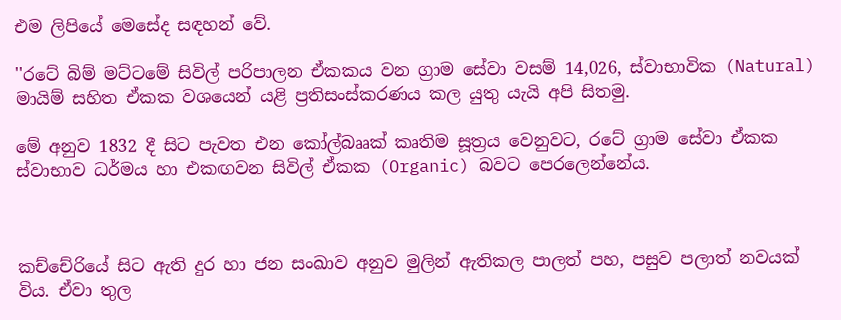එම ලිපියේ මෙසේද සඳහන් වේ.

''රටේ බිම් මට්ටමේ සිවිල් පරිපාලන ඒකකය වන ග්‍රාම සේවා වසම් 14,026, ස්වාභාවික (Natural) මායිම් සහිත ඒකක වශයෙන් යළි ප්‍රතිසංස්කරණය කල යුතු යැයි අපි සිතමු.

මේ අනුව 1832 දී සිට පැවත එන කෝල්බෲක් කෘතිම සූත්‍රය වෙනුවට, රටේ ග්‍රාම සේවා ඒකක ස්වාභාව ධර්මය හා එකඟවන සිවිල් ඒකක (Organic) බවට පෙරලෙන්නේය.



කච්චේරියේ සිට ඇති දුර හා ජන සංඛාව අනුව මුලින් ඇතිකල පාලත් පහ, පසුව පලාත් නවයක් විය. ඒවා තුල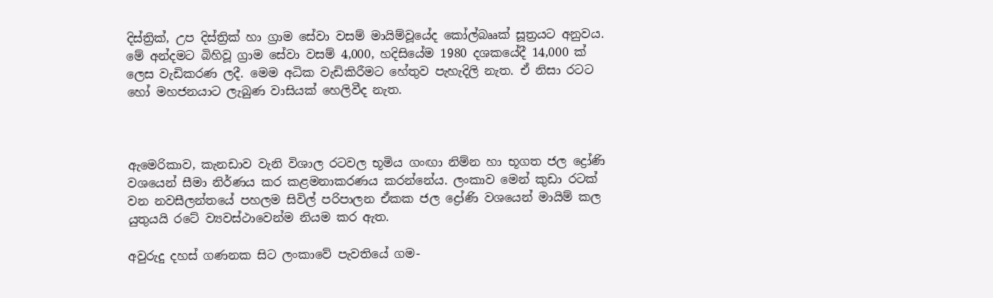දිස්ත්‍රික්, උප දිස්ත්‍රික් හා ග්‍රාම සේවා වසම් මායිම්වූයේද කෝල්බෲක් සූත්‍රයට අනුවය. මේ අන්දමට බිහිවූ ග්‍රාම සේවා වසම් 4,000, හදිසියේම 1980 දශකයේදී 14,000 ක් ලෙස වැඩිකරණ ලදී. මෙම අධික වැඩිකිරීමට හේතුව පැහැදිලි නැත. ඒ නිසා රටට හෝ මහජනයාට ලැබුණ වාසියක් හෙලිවීද නැත.



ඇමෙරිකාව, කැනඩාව වැනි විශාල රටවල භූමිය ගංඟා නිම්න හා භූගත ජල ද්‍රෝණි වශයෙන් සීමා නිර්ණය කර කළමනාකරණය කරන්නේය. ලංකාව මෙන් කුඩා රටක් වන නවසීලන්තයේ පහලම සිවිල් පරිපාලන ඒකක ජල ද්‍රෝණි වශයෙන් මායිම් කල යුතුයයි රටේ ව්‍යවස්ථාවෙන්ම නියම කර ඇත.

අවුරුදු දහස් ගණනක සිට ලංකාවේ පැවතියේ ගම-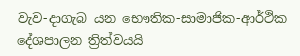වැව-දාගැබ යන භෞතික-සාමාජික-ආර්ථික දේශපාලන ත්‍රිත්වයයි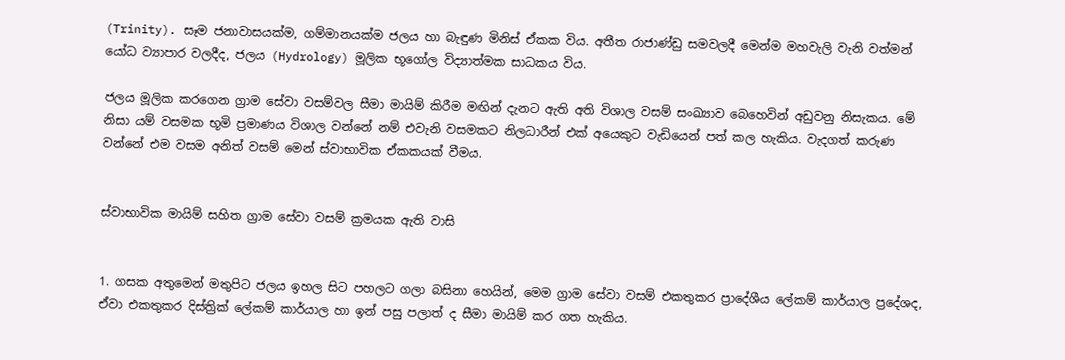(Trinity). සෑම ජනාවාසයක්ම, ගම්මානයක්ම ජලය හා බැඳුණ මිනිස් ඒකක විය. අතීත රාජාණ්ඩු සමවලදී මෙන්ම මහවැලි වැනි වත්මන් යෝධ ව්‍යාපාර වලදීද, ජලය (Hydrology) මූලික භූගෝල විද්‍යාත්මක සාධකය විය.

ජලය මූලික කරගෙන ග්‍රාම සේවා වසම්වල සීමා මායිම් කිරීම මඟින් දැනට ඇති අති විශාල වසම් සංඛ්‍යාව බෙහෙවින් අඩුවනු නිසැකය. මේ නිසා යම් වසමක භූමි ප්‍රමාණය විශාල වන්නේ නම් එවැනි වසමකට නිලධාරීන් එක් අයෙකුට වැඩියෙන් පත් කල හැකිය. වැදගත් කරුණ වන්නේ එම වසම අනිත් වසම් මෙන් ස්වාභාවික ඒකකයක් වීමය.


ස්වාභාවික මායිම් සහිත ග්‍රාම සේවා වසම් ක්‍රමයක ඇති වාසි


1. ගසක අතුමෙන් මතුපිට ජලය ඉහල සිට පහලට ගලා බසිනා හෙයින්, මෙම ග්‍රාම සේවා වසම් එකතුකර ප්‍රාදේශීය ලේකම් කාර්යාල ප්‍රදේශද, ඒවා එකතුකර දිස්ත්‍රික් ලේකම් කාර්යාල හා ඉන් පසු පලාත් ද සීමා මායිම් කර ගත හැකිය.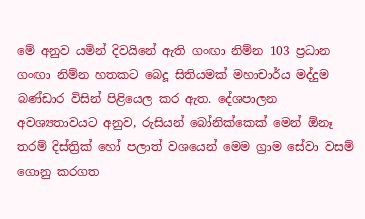මේ අනුව යමින් දිවයිනේ ඇති ගංඟා නිම්න 103 ප්‍රධාන ගංඟා නිම්න හතකට බෙදූ සිතියමක් මහාචාර්ය මද්දුම බණ්ඩාර විසින් පිළියෙල කර ඇත. දේශපාලන අවශ්‍යතාවයට අනුව, රුසියන් බෝනික්කෙක් මෙන් ඕනෑ තරම් දිස්ත්‍රික් හෝ පලාත් වශයෙන් මෙම ග්‍රාම සේවා වසම් ගොනු කරගත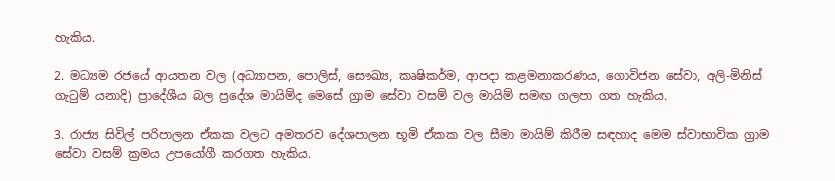හැකිය.

2. මධ්‍යම රජයේ ආයතන වල (අධ්‍යාපන, පොලිස්, සෞඛ්‍ය, කෘෂිකර්ම, ආපදා කළමනාකරණය, ගොවිජන සේවා, අලි-මිනිස් ගැටුම් යනාදි) ප්‍රාදේශීය බල ප්‍රදේශ මායිම්ද මෙසේ ග්‍රාම සේවා වසම් වල මායිම් සමඟ ගලපා ගත හැකිය.

3. රාජ්‍ය සිවිල් පරිපාලන ඒකක වලට අමතරව දේශපාලන භූමි ඒකක වල සීමා මායිම් කිරීම සඳහාද මෙම ස්වාභාවික ග්‍රාම සේවා වසම් ක්‍රමය උපයෝගී කරගත හැකිය.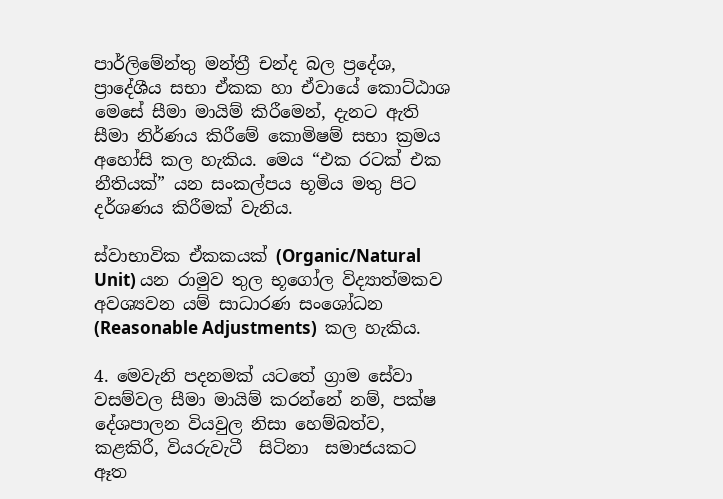පාර්ලිමේන්තු මන්ත්‍රී චන්ද බල ප්‍රදේශ, ප්‍රාදේශීය සභා ඒකක හා ඒවායේ කොට්ඨාශ මෙසේ සීමා මායිම් කිරීමෙන්, දැනට ඇති සීමා නිර්ණය කිරීමේ කොමිෂම් සභා ක්‍රමය අහෝසි කල හැකිය. මෙය “එක රටක් එක නීතියක්” යන සංකල්පය භූමිය මතු පිට දර්ශණය කිරීමක් වැනිය.

ස්වාභාවික ඒකකයක් (Organic/Natural Unit) යන රාමුව තුල භූගෝල විද්‍යාත්මකව අවශ්‍යවන යම් සාධාරණ සංශෝධන (Reasonable Adjustments)  කල හැකිය.

4. මෙවැනි පදනමක් යටතේ ග්‍රාම සේවා වසම්වල සීමා මායිම් කරන්නේ නම්, පක්ෂ දේශපාලන වියවුල නිසා හෙම්බත්ව, කළකිරී, වියරුවැටී  සිටිනා  සමාජයකට ඈත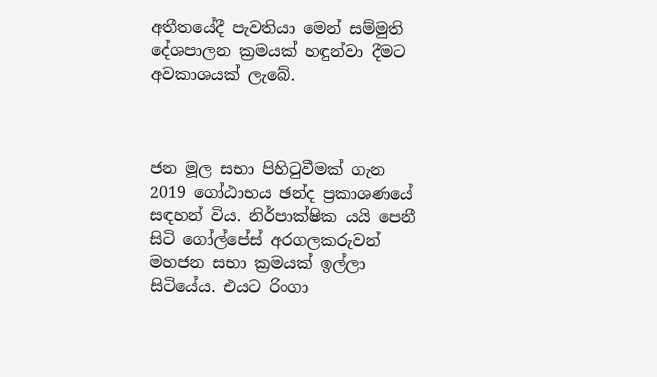අතීතයේදී පැවතියා මෙන් සම්මුති දේශපාලන ක්‍රමයක් හඳුන්වා දීමට අවකාශයක් ලැබේ.



ජන මූල සභා පිහිටුවීමක් ගැන 2019 ගෝඨාභය ඡන්ද ප්‍රකාශණයේ සඳහන් විය. නිර්පාක්ෂික යයි පෙනී සිටි ගෝල්පේස් අරගලකරුවන් මහජන සභා ක්‍රමයක් ඉල්ලා සිටියේය. එයට රිංගා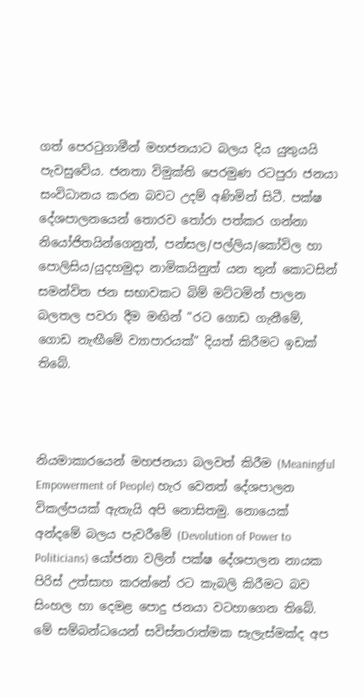ගත් පෙරටුගාමීන් මහජනයාට බලය දිය යුතුයයි පැවසුවේය. ජනතා විමුක්ති පෙරමුණ රටපුරා ජනයා සංවිධානය කරන බවට උදම් අණිමින් සිටී. පක්ෂ දේශපාලනයෙන් තොරව තෝරා පත්කර ගන්නා නියෝජිතයින්ගෙනුත්, පන්සල/පල්ලිය/කෝවිල හා පොලිසිය/යුදහමුදා නාමිකයිනුත් යන තුන් කොටසින් සමන්විත ජන සභාවකට බිම් මට්ටමින් පාලන බලතල පවරා දීම මඟින් “රට ගොඩ ගැනීමේ, ගොඩ නැඟීමේ ව්‍යාපාරයක්” දියත් කිරීමට ඉඩක් තිබේ.



නියමාකාරයෙන් මහජනයා බලවත් කිරීම (Meaningful Empowerment of People) හැර වෙනත් දේශපාලන විකල්පයක් ඇතැයි අපි නොසිතමු. නොයෙක් අන්දමේ බලය පැවරීමේ (Devolution of Power to Politicians) යෝජනා වලින් පක්ෂ දේශපාලන නායක පිරිස් උත්සාහ කරන්නේ රට කැබලි කිරීමට බව සිංහල හා දෙමළ පොදු ජනයා වටහාගෙන තිබේ.  මේ සම්බන්ධයෙන් සවිස්තරාත්මක සැලැස්මක්ද අප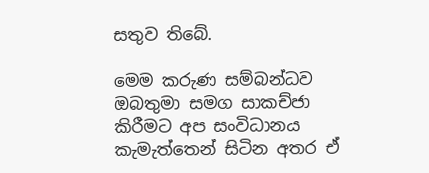සතුව තිබේ.

මෙම කරුණ සම්බන්ධව ඔබතුමා සමග සාකච්ජා කිරීමට අප සංවිධානය කැමැත්තෙන් සිටින අතර ඒ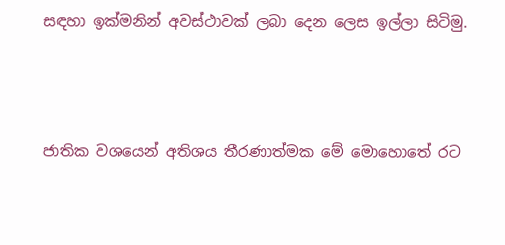සඳහා ඉක්මනින් අවස්ථාවක් ලබා දෙන ලෙස ඉල්ලා සිටිමු.



ජාතික වශයෙන් අතිශය තීරණාත්මක මේ මොහොතේ රට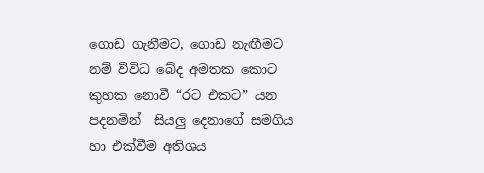ගොඩ ගැනීමට, ගොඩ නැඟීමට නම් විවිධ බේද අමතක කොට කුහක නොවී “රට එකට” යන පදනමින්  සියලු දෙනාගේ සමගිය හා එක්වීම අතිශය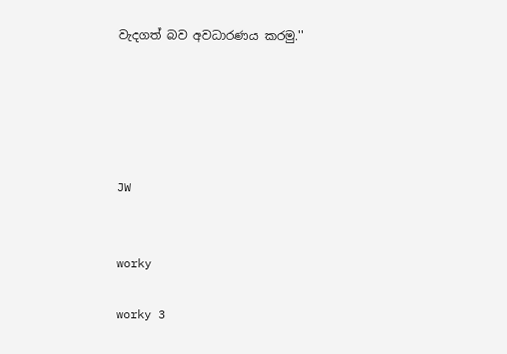වැදගත් බව අවධාරණය කරමු.''





JW


worky

worky 3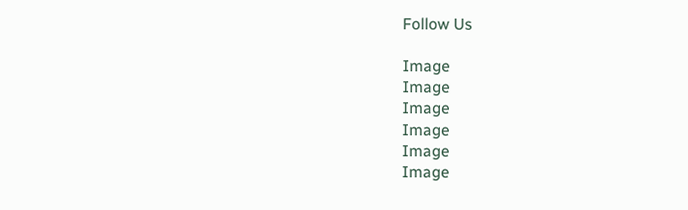Follow Us

Image
Image
Image
Image
Image
Image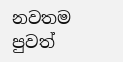නවතම පුවත්